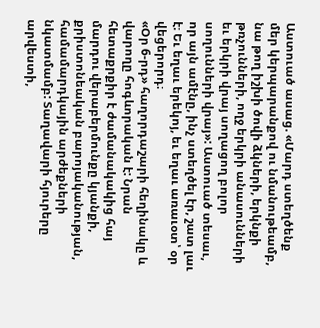Աստուած ասաց. «Մարդ ստեղծենք մեր կերպարանքով ու նմանութեամբ, նա թող իշխի ծովի ձկների, երկնքի թռչունների, ողջ երկրի անասունների եւ երկրի վրայ սողացող բոլոր սողունների վրայ»: Աստուած տեսաւ, որ այն ամէնը, ինչ ստեղծել էր, շատ լաւ է։ Եւ եղաւ երեկոյ, եւ եղաւ առաւօտ՝ օր վեցերորդ։
«Օր 6-րդ» հաղորդաշարի հեղինակը և վարողը հոգևորական է: Նրան հետաքրքիր է ժամանակակից հայ մարդու վերաբերմունքը կյանքի, քրիստոնեական բարոյականության, համամարդկային արժեքների նկատմամբ: Տաղավարի հյուրերը արվեստի,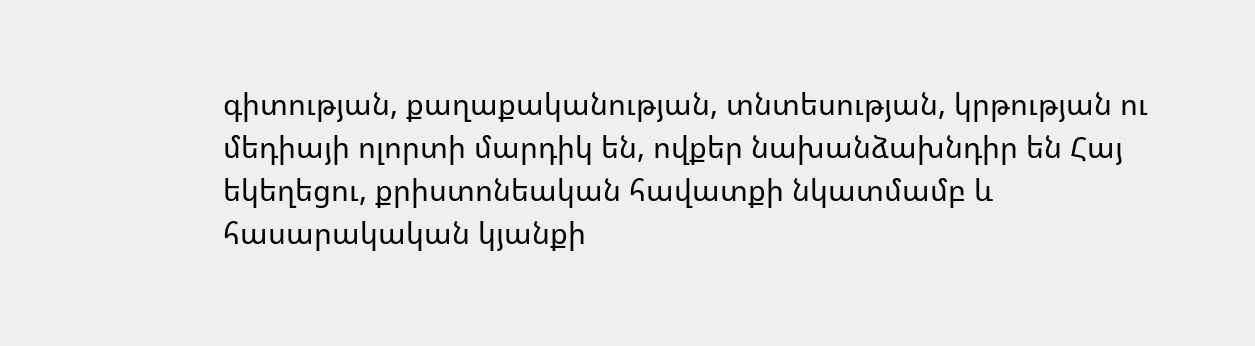գիտության, քաղաքականության, տնտեսության, կրթության ու մեդիայի ոլորտի մարդիկ են, ովքեր նախանձախնդիր են Հայ եկեղեցու, քրիստոնեական հավատքի նկատմամբ և հասարակական կյանքի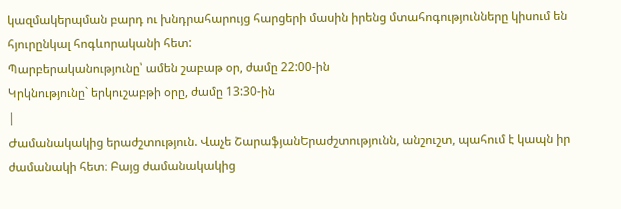կազմակերպման բարդ ու խնդրահարույց հարցերի մասին իրենց մտահոգությունները կիսում են հյուրընկալ հոգևորականի հետ:
Պարբերականությունը՝ ամեն շաբաթ օր, ժամը 22:00-ին
Կրկնությունը` երկուշաբթի օրը, ժամը 13:30-ին
|
Ժամանակակից երաժշտություն. Վաչե ՇարաֆյանԵրաժշտությունն, անշուշտ, պահում է կապն իր ժամանակի հետ։ Բայց ժամանակակից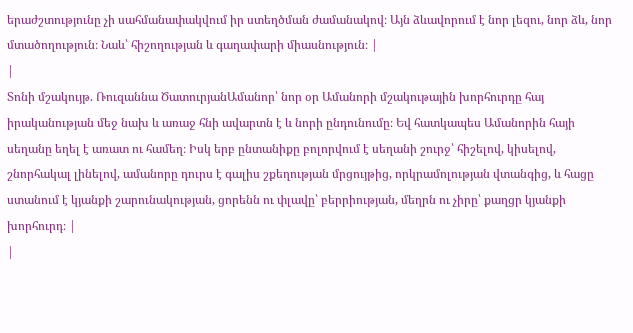երաժշտությունը չի սահմանափակվում իր ստեղծման ժամանակով։ Այն ձևավորում է նոր լեզու, նոր ձև, նոր մտածողություն։ Նաև՝ հիշողության և գաղափարի միասնություն։ |
|
Տոնի մշակույթ. Ռուզաննա ԾատուրյանԱմանոր՝ նոր օր Ամանորի մշակութային խորհուրդը հայ իրականության մեջ նախ և առաջ հնի ավարտն է և նորի ընդունումը։ Եվ հատկապես Ամանորին հայի սեղանը եղել է առատ ու համեղ։ Իսկ երբ ընտանիքը բոլորվում է սեղանի շուրջ՝ հիշելով, կիսելով, շնորհակալ լինելով, ամանորը դուրս է գալիս շքեղության մրցույթից, որկրամոլության վտանգից, և հացը ստանում է կյանքի շարունակության, ցորենն ու փլավը՝ բերրիության, մեղրն ու չիրը՝ քաղցր կյանքի խորհուրդ։ |
|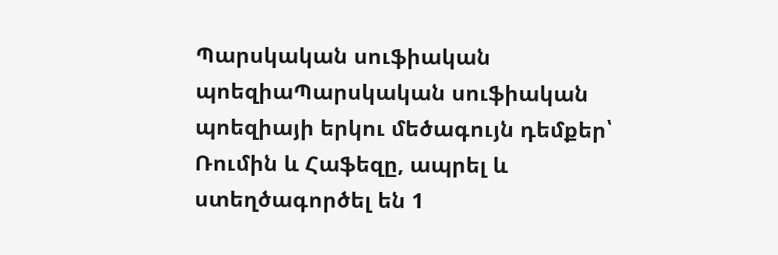Պարսկական սուֆիական պոեզիաՊարսկական սուֆիական պոեզիայի երկու մեծագույն դեմքեր՝ Ռումին և Հաֆեզը, ապրել և ստեղծագործել են 1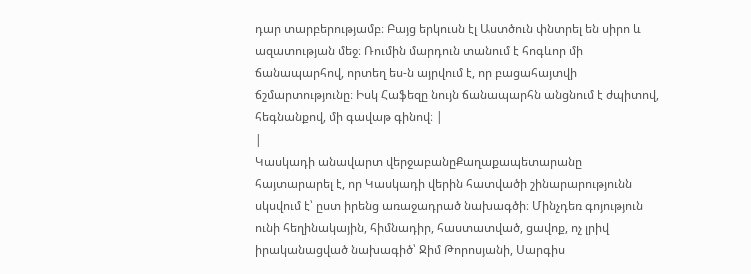դար տարբերությամբ։ Բայց երկուսն էլ Աստծուն փնտրել են սիրո և ազատության մեջ։ Ռումին մարդուն տանում է հոգևոր մի ճանապարհով, որտեղ ես-ն այրվում է, որ բացահայտվի ճշմարտությունը։ Իսկ Հաֆեզը նույն ճանապարհն անցնում է ժպիտով, հեգնանքով, մի գավաթ գինով։ |
|
Կասկադի անավարտ վերջաբանըՔաղաքապետարանը հայտարարել է, որ Կասկադի վերին հատվածի շինարարությունն սկսվում է՝ ըստ իրենց առաջադրած նախագծի։ Մինչդեռ գոյություն ունի հեղինակային, հիմնադիր, հաստատված, ցավոք, ոչ լրիվ իրականացված նախագիծ՝ Ջիմ Թորոսյանի, Սարգիս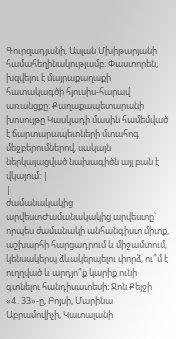Գուրզադյանի, Ասլան Մխիթարյանի համահեղինակությամբ։ Փաստորեն, խզվելու է մայրաքաղաքի հատակագծի հյուսիս-հարավ առանցքը։ Քաղաքապետարանի խոսույթը Կասկադի մասին համեմված է ճարտարապետների մտահոգ մեջբերումներով, սակայն ներկայացված նախագիծն այլ բան է վկայում։ |
|
ժամանակակից արվեստԺամանակակից արվեստը՝ որպես ժամանակի անհանգիստ միտք, աշխարհի հարցադրում և միջամտում, կենսակերպ ձևակերպելու փորձ, ու՞մ է ուղղված և արդյո՞ք կարիք ունի գտնելու հանդիսատեսի։ Ջոն Քեյջի «4․33»-ը, Բոյսի, Մարինա Աբրամովիչի, Կատալանի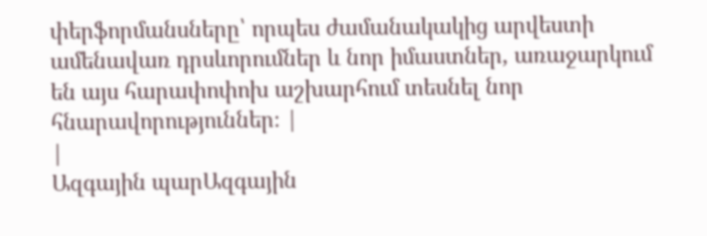փերֆորմանսները՝ որպես ժամանակակից արվեստի ամենավառ դրսևորումներ և նոր իմաստներ, առաջարկում են այս հարափոփոխ աշխարհում տեսնել նոր հնարավորություններ։ |
|
Ազգային պարԱզգային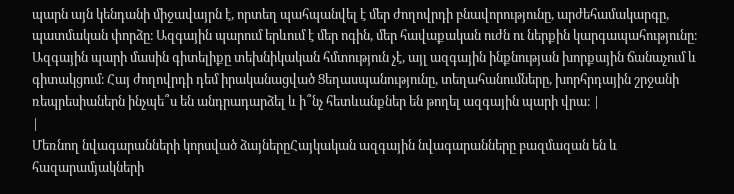պարն այն կենդանի միջավայրն է, որտեղ պահպանվել է մեր ժողովրդի բնավորությունը, արժեհամակարգը, պատմական փորձը։ Ազգային պարում երևում է մեր ոգին, մեր հավաքական ուժն ու ներքին կարգապահությունը։ Ազգային պարի մասին գիտելիքը տեխնիկական հմտություն չէ, այլ ազգային ինքնության խորքային ճանաչում և գիտակցում։ Հայ ժողովրդի դեմ իրականացված Ցեղասպանությունը, տեղահանումները, խորհրդային շրջանի ռեպրեսիաներն ինչպե՞ս են անդրադարձել և ի՞նչ հետևանքներ են թողել ազգային պարի վրա։ |
|
Մեռնող նվագարանների կորսված ձայներըՀայկական ազգային նվագարանները բազմազան են և հազարամյակների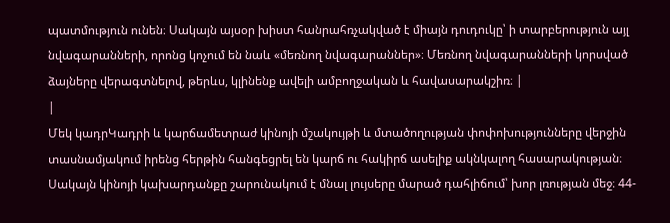պատմություն ունեն։ Սակայն այսօր խիստ հանրահռչակված է միայն դուդուկը՝ ի տարբերություն այլ նվագարանների, որոնց կոչում են նաև «մեռնող նվագարաններ»։ Մեռնող նվագարանների կորսված ձայները վերագտնելով, թերևս, կլինենք ավելի ամբողջական և հավասարակշիռ։ |
|
Մեկ կադրԿադրի և կարճամետրաժ կինոյի մշակույթի և մտածողության փոփոխությունները վերջին տասնամյակում իրենց հերթին հանգեցրել են կարճ ու հակիրճ ասելիք ակնկալող հասարակության։ Սակայն կինոյի կախարդանքը շարունակում է մնալ լույսերը մարած դահլիճում՝ խոր լռության մեջ։ 44-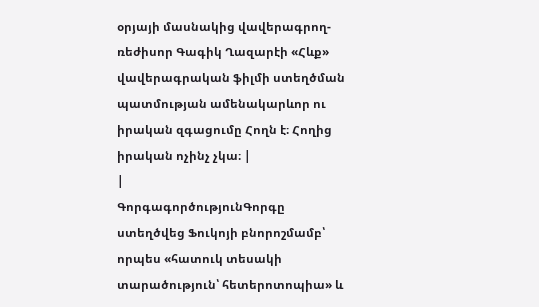օրյայի մասնակից վավերագրող-ռեժիսոր Գագիկ Ղազարէի «Հևք» վավերագրական ֆիլմի ստեղծման պատմության ամենակարևոր ու իրական զգացումը Հողն է։ Հողից իրական ոչինչ չկա։ |
|
ԳորգագործությունԳորգը ստեղծվեց Ֆուկոյի բնորոշմամբ՝ որպես «հատուկ տեսակի տարածություն՝ հետերոտոպիա» և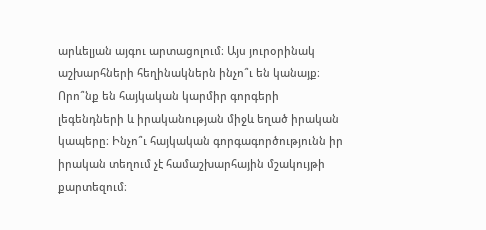արևելյան այգու արտացոլում։ Այս յուրօրինակ աշխարհների հեղինակներն ինչո՞ւ են կանայք։ Որո՞նք են հայկական կարմիր գորգերի լեգենդների և իրականության միջև եղած իրական կապերը։ Ինչո՞ւ հայկական գորգագործությունն իր իրական տեղում չէ համաշխարհային մշակույթի քարտեզում։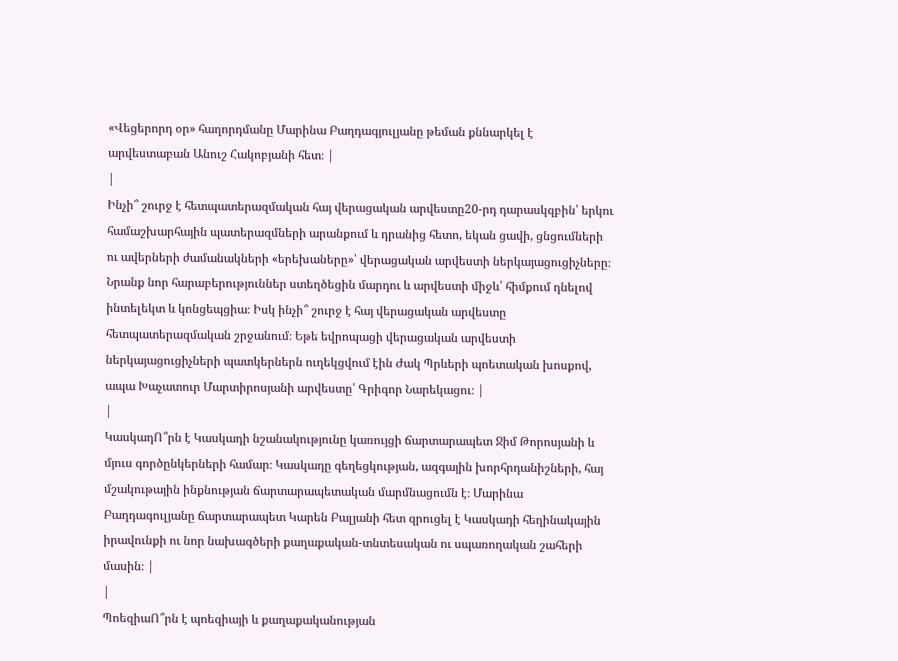«Վեցերորդ օր» հաղորդմանը Մարինա Բաղդագյուլյանը թեման քննարկել է արվեստաբան Անուշ Հակոբյանի հետ։ |
|
Ինչի՞ շուրջ է հետպատերազմական հայ վերացական արվեստը20-րդ դարասկզբին՝ երկու համաշխարհային պատերազմների արանքում և դրանից հետո, եկան ցավի, ցնցումների ու ավերների ժամանակների «երեխաները»՝ վերացական արվեստի ներկայացուցիչները։ Նրանք նոր հարաբերություններ ստեղծեցին մարդու և արվեստի միջև՝ հիմքում դնելով ինտելեկտ և կոնցեպցիա։ Իսկ ինչի՞ շուրջ է հայ վերացական արվեստը հետպատերազմական շրջանում։ Եթե եվրոպացի վերացական արվեստի ներկայացուցիչների պատկերներն ուղեկցվում էին Ժակ Պրևերի պոետական խոսքով, ապա Խաչատուր Մարտիրոսյանի արվեստը՝ Գրիգոր Նարեկացու։ |
|
ԿասկադՈ՞րն է Կասկադի նշանակությունը կառույցի ճարտարապետ Ջիմ Թորոսյանի և մյուս գործընկերների համար։ Կասկադը գեղեցկության, ազգային խորհրդանիշների, հայ մշակութային ինքնության ճարտարապետական մարմնացումն է։ Մարինա Բաղդագուլյանը ճարտարապետ Կարեն Բալյանի հետ զրուցել է Կասկադի հեղինակային իրավունքի ու նոր նախագծերի քաղաքական-տնտեսական ու սպառողական շահերի մասին։ |
|
ՊոեզիաՈ՞րն է պոեզիայի և քաղաքականության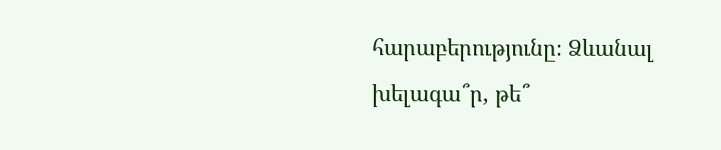հարաբերությունը։ Ձևանալ խելագա՞ր, թե՞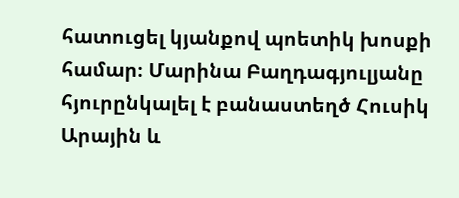հատուցել կյանքով պոետիկ խոսքի համար։ Մարինա Բաղդագյուլյանը հյուրընկալել է բանաստեղծ Հուսիկ Արային և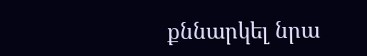քննարկել նրա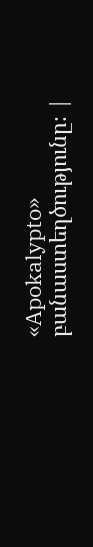«Apokalypto» բանաստեղծությունը։ |